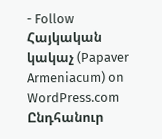- Follow Հայկական կակաչ (Papaver Armeniacum) on WordPress.com
Ընդհանուր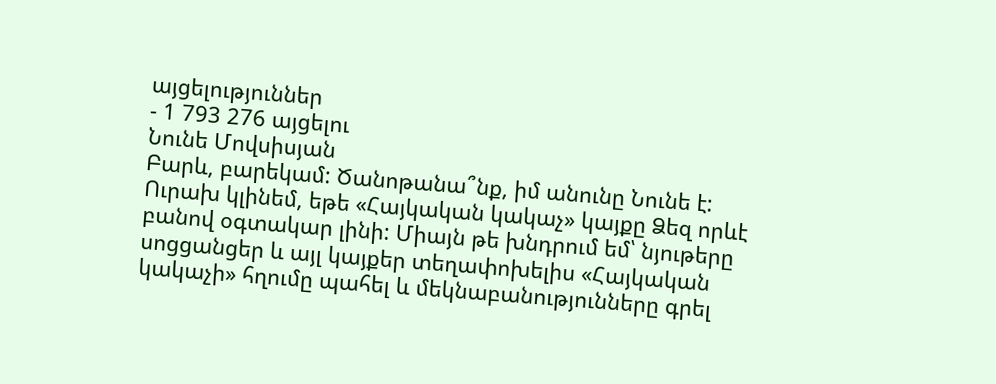այցելություններ
- 1 793 276 այցելու
Նունե Մովսիսյան
Բարև, բարեկամ: Ծանոթանա՞նք, իմ անունը Նունե է: Ուրախ կլինեմ, եթե «Հայկական կակաչ» կայքը Ձեզ որևէ բանով օգտակար լինի: Միայն թե խնդրում եմ՝ նյութերը սոցցանցեր և այլ կայքեր տեղափոխելիս «Հայկական կակաչի» հղումը պահել և մեկնաբանությունները գրել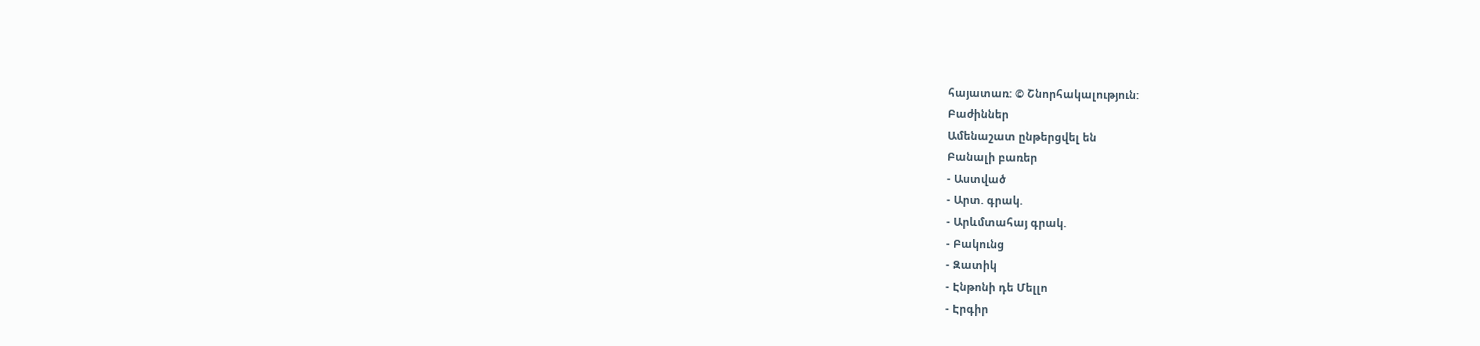հայատառ: © Շնորհակալություն:
Բաժիններ
Ամենաշատ ընթերցվել են
Բանալի բառեր
- Աստված
- Արտ. գրակ.
- Արևմտահայ գրակ.
- Բակունց
- Զատիկ
- Էնթոնի դե Մելլո
- Էրգիր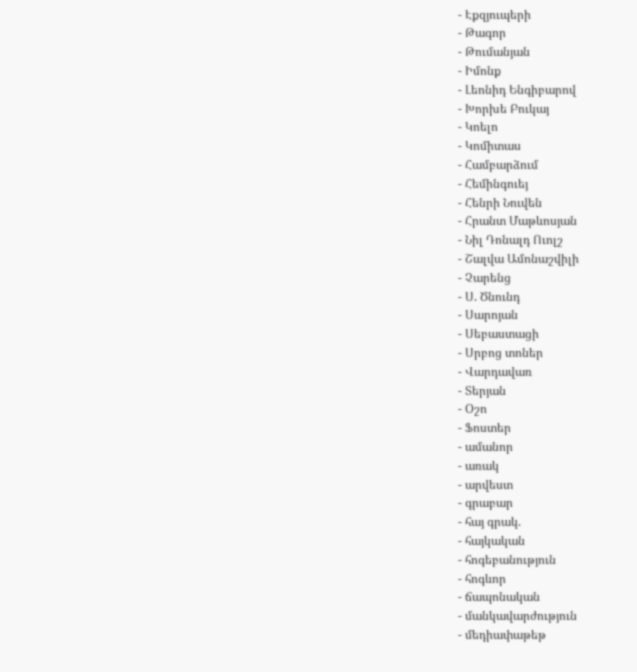- Էքզյուպերի
- Թագոր
- Թումանյան
- Իմոնք
- Լեոնիդ Ենգիբարով
- Խորխե Բուկայ
- Կոելո
- Կոմիտաս
- Համբարձում
- Հեմինգուեյ
- Հենրի Նուվեն
- Հրանտ Մաթևոսյան
- Նիլ Դոնալդ Ուոլշ
- Շալվա Ամոնաշվիլի
- Չարենց
- Ս. Ծնունդ
- Սարոյան
- Սեբաստացի
- Սրբոց տոներ
- Վարդավառ
- Տերյան
- Օշո
- Ֆոստեր
- ամանոր
- առակ
- արվեստ
- գրաբար
- հայ գրակ.
- հայկական
- հոգեբանություն
- հոգևոր
- ճապոնական
- մանկավարժություն
- մեդիափաթեթ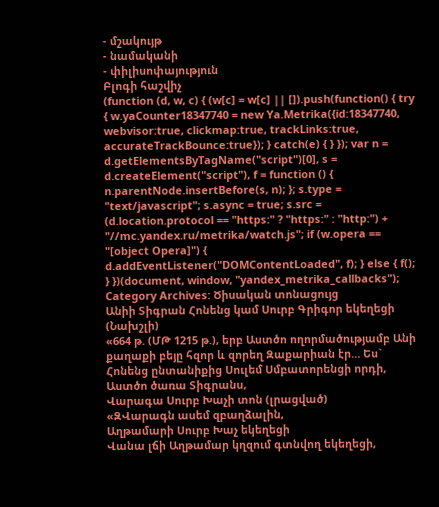- մշակույթ
- նամականի
- փիլիսոփայություն
Բլոգի հաշվիչ
(function (d, w, c) { (w[c] = w[c] || []).push(function() { try { w.yaCounter18347740 = new Ya.Metrika({id:18347740, webvisor:true, clickmap:true, trackLinks:true, accurateTrackBounce:true}); } catch(e) { } }); var n = d.getElementsByTagName("script")[0], s = d.createElement("script"), f = function () { n.parentNode.insertBefore(s, n); }; s.type = "text/javascript"; s.async = true; s.src = (d.location.protocol == "https:" ? "https:" : "http:") + "//mc.yandex.ru/metrika/watch.js"; if (w.opera == "[object Opera]") { d.addEventListener("DOMContentLoaded", f); } else { f(); } })(document, window, "yandex_metrika_callbacks");
Category Archives: Ծիսական տոնացույց
Անիի Տիգրան Հոնենց կամ Սուրբ Գրիգոր եկեղեցի (Նախշլի)
«664 թ. (ՄԹ 1215 թ.), երբ Աստծո ողորմածությամբ Անի քաղաքի բեյը հզոր և զորեղ Զաքարիան էր… Ես` Հոնենց ընտանիքից Սուլեմ Սմբատորենցի որդի, Աստծո ծառա Տիգրանս,
Վարագա Սուրբ Խաչի տոն (լրացված)
«ԶՎարագն ասեմ զբաղձալին,
Աղթամարի Սուրբ Խաչ եկեղեցի
Վանա լճի Աղթամար կղզում գտնվող եկեղեցի,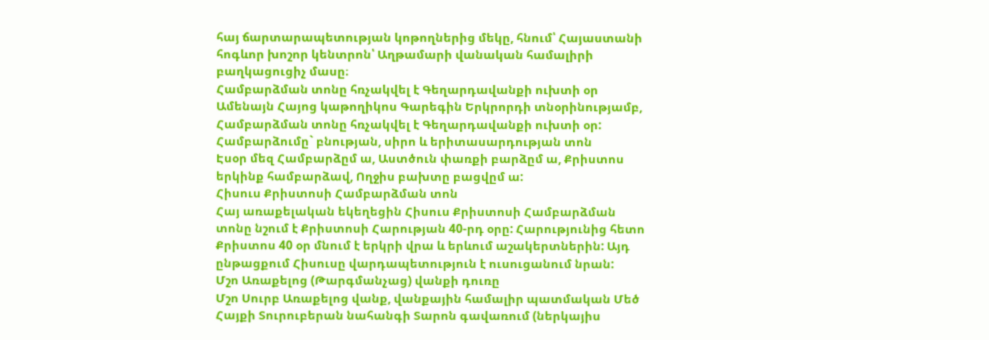հայ ճարտարապետության կոթողներից մեկը, հնում՝ Հայաստանի հոգևոր խոշոր կենտրոն՝ Աղթամարի վանական համալիրի բաղկացուցիչ մասը։
Համբարձման տոնը հռչակվել է Գեղարդավանքի ուխտի օր
Ամենայն Հայոց կաթողիկոս Գարեգին Երկրորդի տնօրինությամբ, Համբարձման տոնը հռչակվել է Գեղարդավանքի ուխտի օր:
Համբարձումը` բնության, սիրո և երիտասարդության տոն
Էսօր մեզ Համբարձըմ ա, Աստծուն փառքի բարձըմ ա, Քրիստոս երկինք համբարձավ, Ողջիս բախտը բացվըմ ա:
Հիսուս Քրիստոսի Համբարձման տոն
Հայ առաքելական եկեղեցին Հիսուս Քրիստոսի Համբարձման տոնը նշում է Քրիստոսի Հարության 40-րդ օրը: Հարությունից հետո Քրիստոս 40 օր մնում է երկրի վրա և երևում աշակերտներին: Այդ ընթացքում Հիսուսը վարդապետություն է ուսուցանում նրան:
Մշո Առաքելոց (Թարգմանչաց) վանքի դուռը
Մշո Սուրբ Առաքելոց վանք, վանքային համալիր պատմական Մեծ Հայքի Տուրուբերան նահանգի Տարոն գավառում (ներկայիս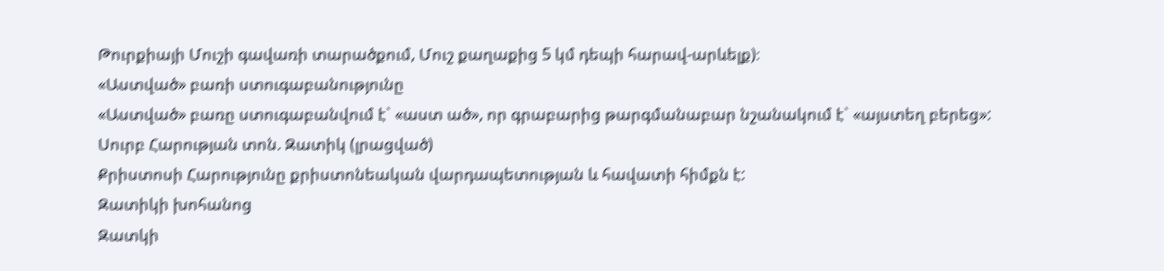Թուրքիայի Մուշի գավառի տարածքում, Մուշ քաղաքից 5 կմ դեպի հարավ-արևելք)։
«Աստված» բառի ստուգաբանությունը
«Աստված» բառը ստուգաբանվում է` «աստ ած», որ գրաբարից թարգմանաբար նշանակում է` «այստեղ բերեց»:
Սուրբ Հարության տոն. Զատիկ (լրացված)
Քրիստոսի Հարությունը քրիստոնեական վարդապետության և հավատի հիմքն է:
Զատիկի խոհանոց
Զատկի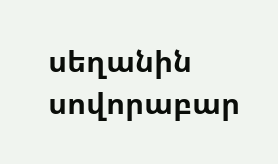սեղանին սովորաբար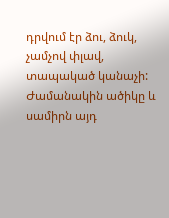դրվում էր ձու, ձուկ, չամչով փլավ, տապակած կանաչի: Ժամանակին ածիկը և սամիրն այդ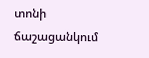տոնի ճաշացանկում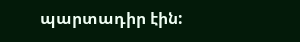պարտադիր էին: